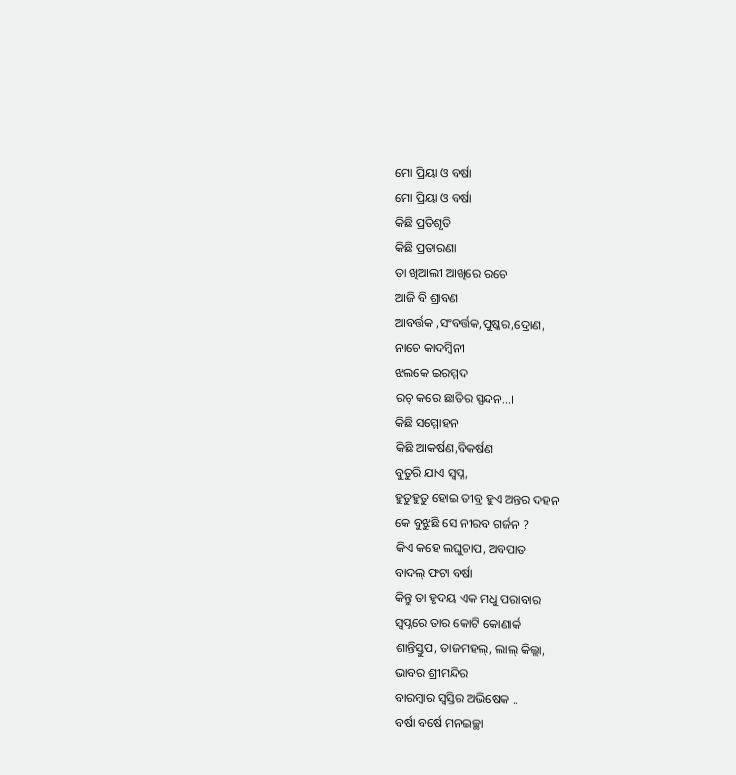ମୋ ପ୍ରିୟା ଓ ବର୍ଷା
ମୋ ପ୍ରିୟା ଓ ବର୍ଷା
କିଛି ପ୍ରତିଶୃତି
କିଛି ପ୍ରତାରଣା
ତା ଖିଆଲୀ ଆଖିରେ ରଚେ
ଆଜି ବି ଶ୍ରାବଣ
ଆବର୍ତ୍ତକ ,ସଂବର୍ତ୍ତକ,ପୁଷ୍କର,ଦ୍ରୋଣ,
ନାଚେ କାଦମ୍ବିନୀ
ଝଲକେ ଇରମ୍ମଦ
ରଚ୍ କରେ ଛାତିର ସ୍ପନ୍ଦନ...।
କିଛି ସମ୍ମୋହନ
କିଛି ଆକର୍ଷଣ,ବିକର୍ଷଣ
ବୁତୁରି ଯାଏ ସ୍ବପ୍ନ,
ହୁତୁହୁତୁ ହୋଇ ତୀବ୍ର ହୁଏ ଅନ୍ତର ଦହନ
କେ ବୁଝୁଛି ସେ ନୀରବ ଗର୍ଜନ ?
କିଏ କହେ ଲଘୁଚାପ, ଅବପାତ
ବାଦଲ୍ ଫଟା ବର୍ଷା
କିନ୍ତୁ ତା ହୃଦୟ ଏକ ମଧୁ ପରାବାର
ସ୍ବପ୍ନରେ ତାର କୋଟି କୋଣାର୍କ
ଶାନ୍ତିସ୍ତୁପ, ତାଜମହଲ୍, ଲାଲ୍ କିଲ୍ଲା,
ଭାବର ଶ୍ରୀମନ୍ଦିର
ବାରମ୍ବାର ସ୍ବସ୍ତିର ଅଭିଷେକ ..
ବର୍ଷା ବର୍ଷେ ମନଇଚ୍ଛା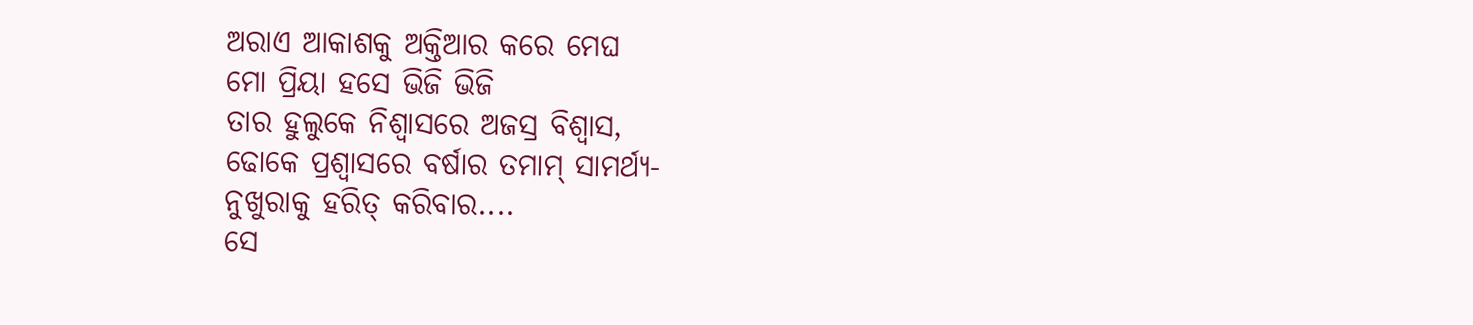ଅରାଏ ଆକାଶକୁ ଅକ୍ତିଆର କରେ ମେଘ
ମୋ ପ୍ରିୟା ହସେ ଭିଜି ଭିଜି
ତାର ହୁଲୁକେ ନିଶ୍ବାସରେ ଅଜସ୍ର ବିଶ୍ବାସ,
ଢୋକେ ପ୍ରଶ୍ବାସରେ ବର୍ଷାର ତମାମ୍ ସାମର୍ଥ୍ୟ-
ନୁଖୁରାକୁ ହରିତ୍ କରିବାର....
ସେ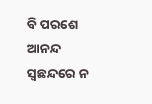ବି ପରଶେ ଆନନ୍ଦ
ସ୍ବଛନ୍ଦରେ ନ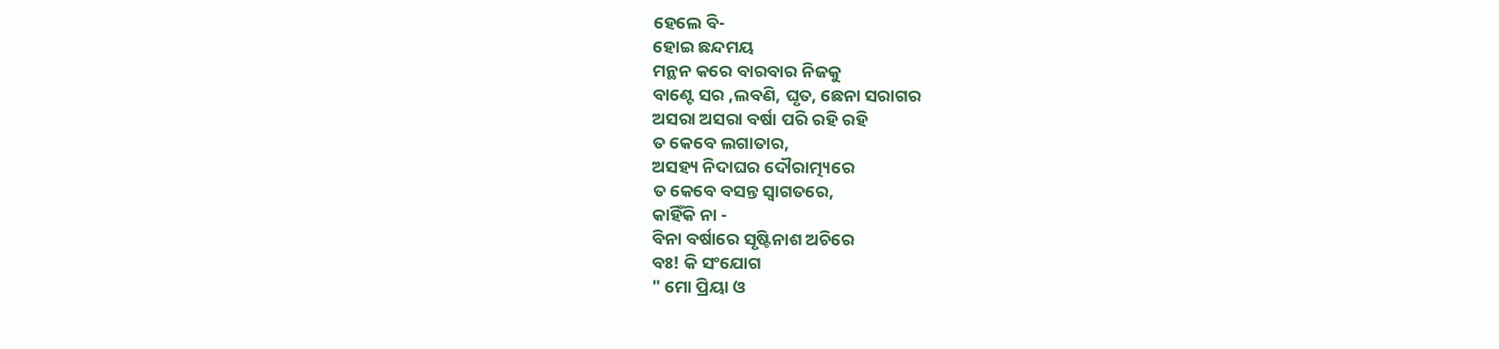ହେଲେ ବି-
ହୋଇ ଛନ୍ଦମୟ
ମନ୍ଥନ କରେ ବାରବାର ନିଜକୁ
ବାଣ୍ଟେ ସର ,ଲବଣି, ଘୃତ, ଛେନା ସରାଗର
ଅସରା ଅସରା ବର୍ଷା ପରି ରହି ରହି
ତ କେବେ ଲଗାତାର,
ଅସହ୍ୟ ନିଦାଘର ଦୌରାତ୍ମ୍ୟରେ
ତ କେବେ ବସନ୍ତ ସ୍ବାଗତରେ,
କାହିଁକି ନା -
ବିନା ବର୍ଷାରେ ସୃଷ୍ଟିନାଶ ଅଚିରେ
ବଃ! କି ସଂଯୋଗ
" ମୋ ପ୍ରିୟା ଓ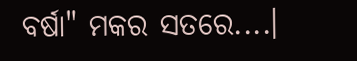ବର୍ଷା" ମକର ସତରେ....।